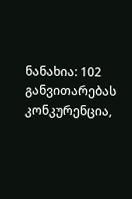ნანახია: 102
განვითარებას კონკურენცია,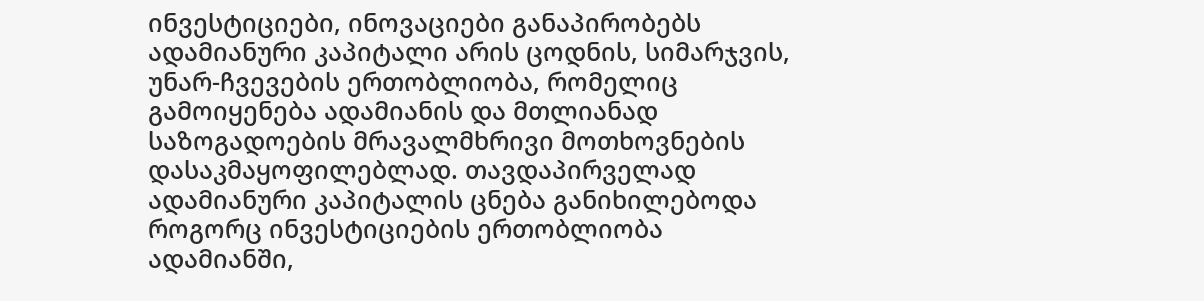ინვესტიციები, ინოვაციები განაპირობებს
ადამიანური კაპიტალი არის ცოდნის, სიმარჯვის, უნარ-ჩვევების ერთობლიობა, რომელიც გამოიყენება ადამიანის და მთლიანად საზოგადოების მრავალმხრივი მოთხოვნების დასაკმაყოფილებლად. თავდაპირველად ადამიანური კაპიტალის ცნება განიხილებოდა როგორც ინვესტიციების ერთობლიობა ადამიანში,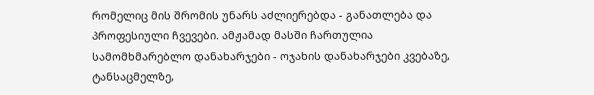რომელიც მის შრომის უნარს აძლიერებდა - განათლება და პროფესიული ჩვევები. ამჟამად მასში ჩართულია სამომხმარებლო დანახარჯები - ოჯახის დანახარჯები კვებაზე, ტანსაცმელზე,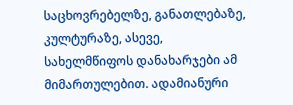საცხოვრებელზე, განათლებაზე, კულტურაზე, ასევე, სახელმწიფოს დანახარჯები ამ მიმართულებით. ადამიანური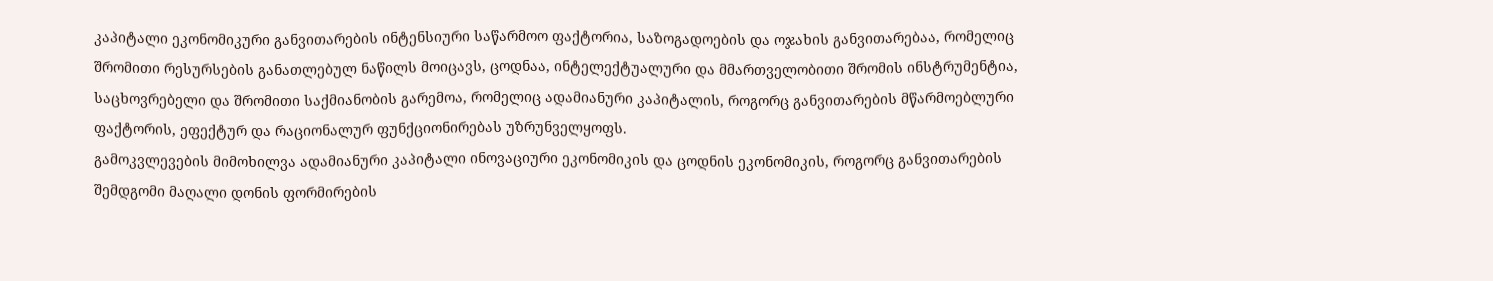კაპიტალი ეკონომიკური განვითარების ინტენსიური საწარმოო ფაქტორია, საზოგადოების და ოჯახის განვითარებაა, რომელიც შრომითი რესურსების განათლებულ ნაწილს მოიცავს, ცოდნაა, ინტელექტუალური და მმართველობითი შრომის ინსტრუმენტია, საცხოვრებელი და შრომითი საქმიანობის გარემოა, რომელიც ადამიანური კაპიტალის, როგორც განვითარების მწარმოებლური ფაქტორის, ეფექტურ და რაციონალურ ფუნქციონირებას უზრუნველყოფს.
გამოკვლევების მიმოხილვა ადამიანური კაპიტალი ინოვაციური ეკონომიკის და ცოდნის ეკონომიკის, როგორც განვითარების შემდგომი მაღალი დონის ფორმირების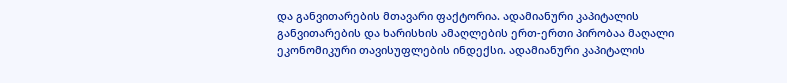და განვითარების მთავარი ფაქტორია. ადამიანური კაპიტალის განვითარების და ხარისხის ამაღლების ერთ-ერთი პირობაა მაღალი ეკონომიკური თავისუფლების ინდექსი. ადამიანური კაპიტალის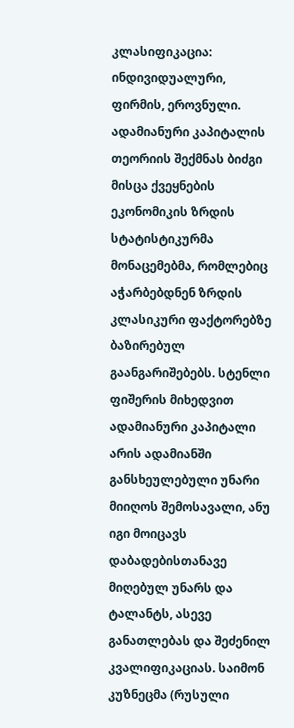კლასიფიკაცია: ინდივიდუალური, ფირმის, ეროვნული. ადამიანური კაპიტალის თეორიის შექმნას ბიძგი მისცა ქვეყნების ეკონომიკის ზრდის სტატისტიკურმა მონაცემებმა, რომლებიც აჭარბებდნენ ზრდის კლასიკური ფაქტორებზე ბაზირებულ გაანგარიშებებს. სტენლი ფიშერის მიხედვით ადამიანური კაპიტალი არის ადამიანში განსხეულებული უნარი მიიღოს შემოსავალი, ანუ იგი მოიცავს დაბადებისთანავე მიღებულ უნარს და ტალანტს, ასევე განათლებას და შეძენილ კვალიფიკაციას. საიმონ კუზნეცმა (რუსული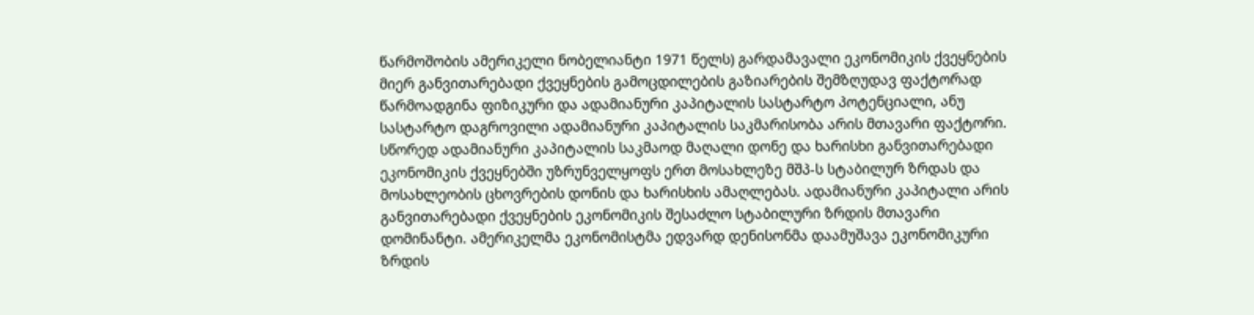წარმოშობის ამერიკელი ნობელიანტი 1971 წელს) გარდამავალი ეკონომიკის ქვეყნების მიერ განვითარებადი ქვეყნების გამოცდილების გაზიარების შემზღუდავ ფაქტორად წარმოადგინა ფიზიკური და ადამიანური კაპიტალის სასტარტო პოტენციალი, ანუ სასტარტო დაგროვილი ადამიანური კაპიტალის საკმარისობა არის მთავარი ფაქტორი. სწორედ ადამიანური კაპიტალის საკმაოდ მაღალი დონე და ხარისხი განვითარებადი ეკონომიკის ქვეყნებში უზრუნველყოფს ერთ მოსახლეზე მშპ-ს სტაბილურ ზრდას და მოსახლეობის ცხოვრების დონის და ხარისხის ამაღლებას. ადამიანური კაპიტალი არის განვითარებადი ქვეყნების ეკონომიკის შესაძლო სტაბილური ზრდის მთავარი დომინანტი. ამერიკელმა ეკონომისტმა ედვარდ დენისონმა დაამუშავა ეკონომიკური ზრდის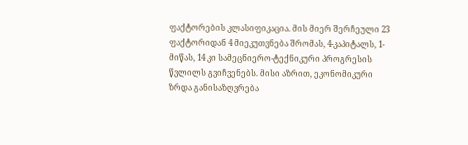ფაქტორების კლასიფიკაცია. მის მიერ შერჩეული 23 ფაქტორიდან 4 მიეკუთვნება შრომას, 4-კაპიტალს, 1-მიწას, 14 კი სამეცნიერო-ტექნიკური პროგრესის წვლილს გვიჩვენებს. მისი აზრით, ეკონომიკური ზრდა განისაზღვრება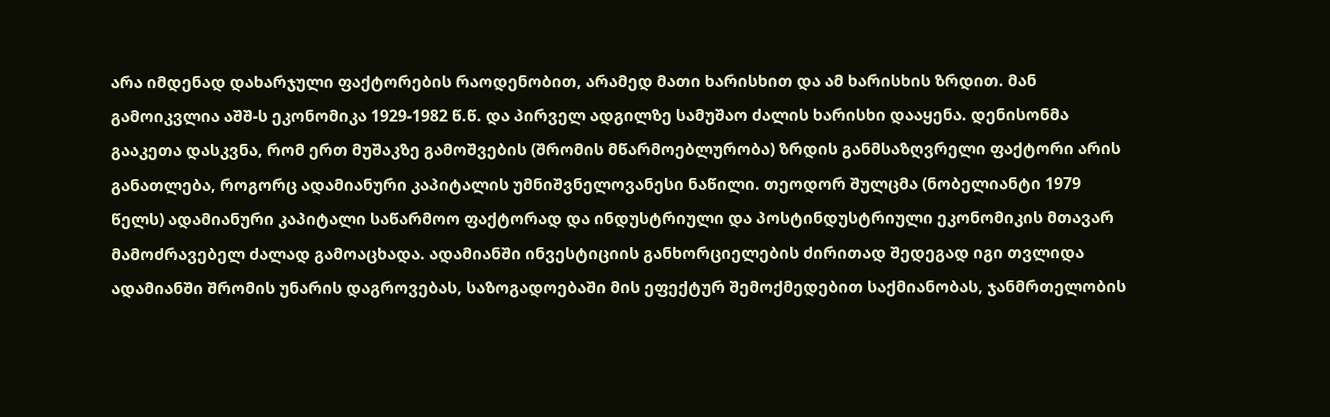არა იმდენად დახარჯული ფაქტორების რაოდენობით, არამედ მათი ხარისხით და ამ ხარისხის ზრდით. მან გამოიკვლია აშშ-ს ეკონომიკა 1929-1982 წ.წ. და პირველ ადგილზე სამუშაო ძალის ხარისხი დააყენა. დენისონმა გააკეთა დასკვნა, რომ ერთ მუშაკზე გამოშვების (შრომის მწარმოებლურობა) ზრდის განმსაზღვრელი ფაქტორი არის განათლება, როგორც ადამიანური კაპიტალის უმნიშვნელოვანესი ნაწილი. თეოდორ შულცმა (ნობელიანტი 1979 წელს) ადამიანური კაპიტალი საწარმოო ფაქტორად და ინდუსტრიული და პოსტინდუსტრიული ეკონომიკის მთავარ მამოძრავებელ ძალად გამოაცხადა. ადამიანში ინვესტიციის განხორციელების ძირითად შედეგად იგი თვლიდა ადამიანში შრომის უნარის დაგროვებას, საზოგადოებაში მის ეფექტურ შემოქმედებით საქმიანობას, ჯანმრთელობის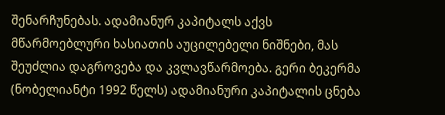შენარჩუნებას. ადამიანურ კაპიტალს აქვს მწარმოებლური ხასიათის აუცილებელი ნიშნები, მას შეუძლია დაგროვება და კვლავწარმოება. გერი ბეკერმა (ნობელიანტი 1992 წელს) ადამიანური კაპიტალის ცნება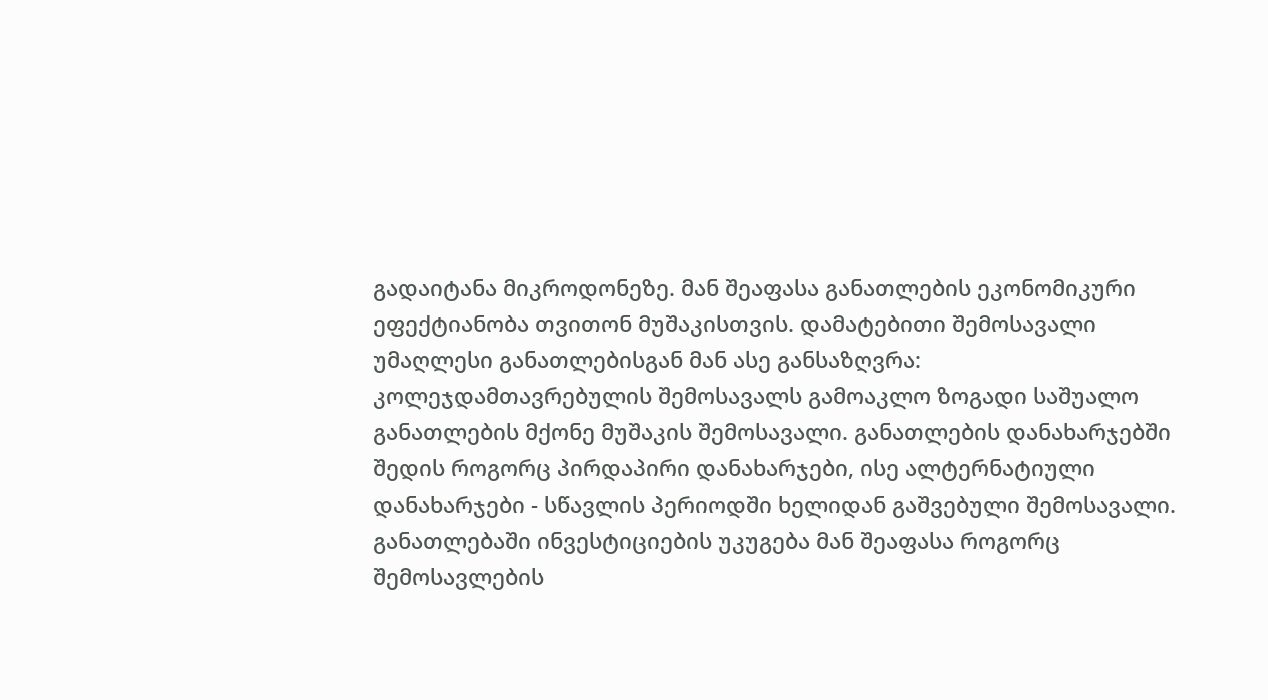გადაიტანა მიკროდონეზე. მან შეაფასა განათლების ეკონომიკური ეფექტიანობა თვითონ მუშაკისთვის. დამატებითი შემოსავალი უმაღლესი განათლებისგან მან ასე განსაზღვრა: კოლეჯდამთავრებულის შემოსავალს გამოაკლო ზოგადი საშუალო განათლების მქონე მუშაკის შემოსავალი. განათლების დანახარჯებში შედის როგორც პირდაპირი დანახარჯები, ისე ალტერნატიული დანახარჯები - სწავლის პერიოდში ხელიდან გაშვებული შემოსავალი. განათლებაში ინვესტიციების უკუგება მან შეაფასა როგორც შემოსავლების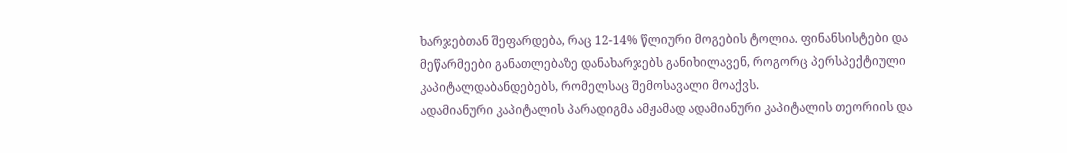ხარჯებთან შეფარდება, რაც 12-14% წლიური მოგების ტოლია. ფინანსისტები და მეწარმეები განათლებაზე დანახარჯებს განიხილავენ, როგორც პერსპექტიული კაპიტალდაბანდებებს, რომელსაც შემოსავალი მოაქვს.
ადამიანური კაპიტალის პარადიგმა ამჟამად ადამიანური კაპიტალის თეორიის და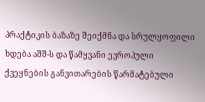პრაქტიკის ბაზაზე შეიქმნა და სრულყოფილი ხდება აშშ-ს და წამყვანი ევროპული ქვეყნების განვითარების წარმატებული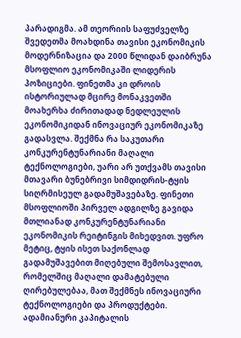პარადიგმა. ამ თეორიის საფუძველზე შვედეთმა მოახდინა თავისი ეკონომიკის მოდერნიზაცია და 2000 წლიდან დაიბრუნა მსოფლიო ეკონომიკაში ლიდერის პოზიციები. ფინეთმა კი დროის ისტორიულად მცირე მონაკვეთში მოახერხა ძირითადად ნედლეულის ეკონომიკიდან ინოვაციურ ეკონომიკაზე გადასვლა. შექმნა რა საკუთარი კონკურენტუნარიანი მაღალი ტექნოლოგიები, უარი არ უთქვამს თავისი მთავარი ბუნებრივი სიმდიდრის-ტყის სიღრმისეულ გადამუშავებაზე. ფინეთი მსოფლიოში პირველ ადგილზე გავიდა მთლიანად კონკურენტუნარიანი ეკონომიკის რეიტინგის მიხედვით. უფრო მეტიც, ტყის ისეთ საქონლად გადამუშავებით მიღებული შემოსავლით, რომელშიც მაღალი დამატებული ღირებულებაა, მათ შექმნეს ინოვაციური ტექნოლოგიები და პროდუქტები.
ადამიანური კაპიტალის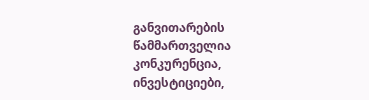განვითარების წამმართველია კონკურენცია, ინვესტიციები,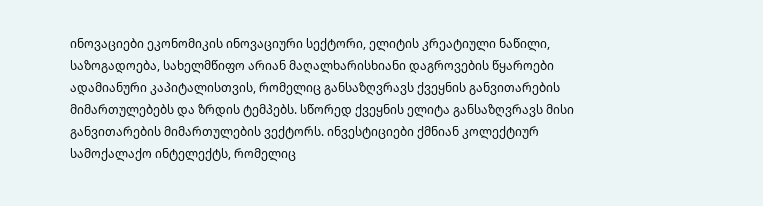ინოვაციები ეკონომიკის ინოვაციური სექტორი, ელიტის კრეატიული ნაწილი, საზოგადოება, სახელმწიფო არიან მაღალხარისხიანი დაგროვების წყაროები ადამიანური კაპიტალისთვის, რომელიც განსაზღვრავს ქვეყნის განვითარების მიმართულებებს და ზრდის ტემპებს. სწორედ ქვეყნის ელიტა განსაზღვრავს მისი განვითარების მიმართულების ვექტორს. ინვესტიციები ქმნიან კოლექტიურ სამოქალაქო ინტელექტს, რომელიც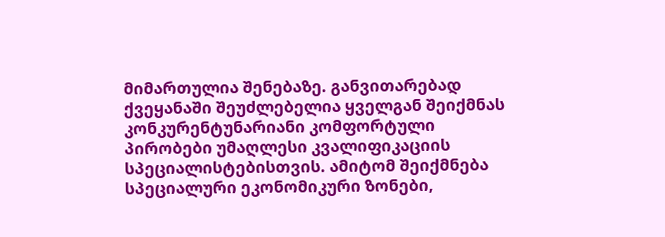მიმართულია შენებაზე. განვითარებად ქვეყანაში შეუძლებელია ყველგან შეიქმნას კონკურენტუნარიანი კომფორტული პირობები უმაღლესი კვალიფიკაციის სპეციალისტებისთვის. ამიტომ შეიქმნება სპეციალური ეკონომიკური ზონები,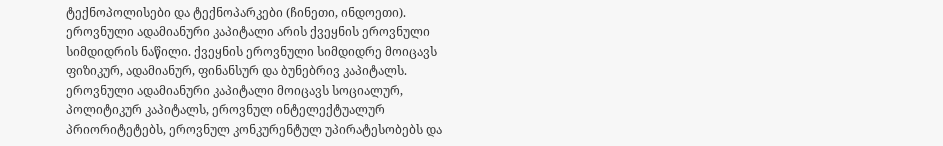ტექნოპოლისები და ტექნოპარკები (ჩინეთი, ინდოეთი). ეროვნული ადამიანური კაპიტალი არის ქვეყნის ეროვნული სიმდიდრის ნაწილი. ქვეყნის ეროვნული სიმდიდრე მოიცავს ფიზიკურ, ადამიანურ, ფინანსურ და ბუნებრივ კაპიტალს. ეროვნული ადამიანური კაპიტალი მოიცავს სოციალურ, პოლიტიკურ კაპიტალს, ეროვნულ ინტელექტუალურ პრიორიტეტებს, ეროვნულ კონკურენტულ უპირატესობებს და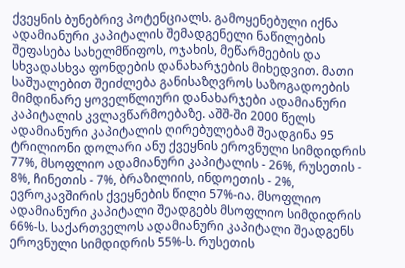ქვეყნის ბუნებრივ პოტენციალს. გამოყენებული იქნა ადამიანური კაპიტალის შემადგენელი ნაწილების შეფასება სახელმწიფოს, ოჯახის, მეწარმეების და სხვადასხვა ფონდების დანახარჯების მიხედვით. მათი საშუალებით შეიძლება განისაზღვროს საზოგადოების მიმდინარე ყოველწლიური დანახარჯები ადამიანური კაპიტალის კვლავწარმოებაზე. აშშ-ში 2000 წელს ადამიანური კაპიტალის ღირებულებამ შეადგინა 95 ტრილიონი დოლარი ანუ ქვეყნის ეროვნული სიმდიდრის 77%, მსოფლიო ადამიანური კაპიტალის - 26%, რუსეთის - 8%, ჩინეთის - 7%, ბრაზილიის, ინდოეთის - 2%, ევროკავშირის ქვეყნების წილი 57%-ია. მსოფლიო ადამიანური კაპიტალი შეადგებს მსოფლიო სიმდიდრის 66%-ს. საქართველოს ადამიანური კაპიტალი შეადგენს ეროვნული სიმდიდრის 55%-ს. რუსეთის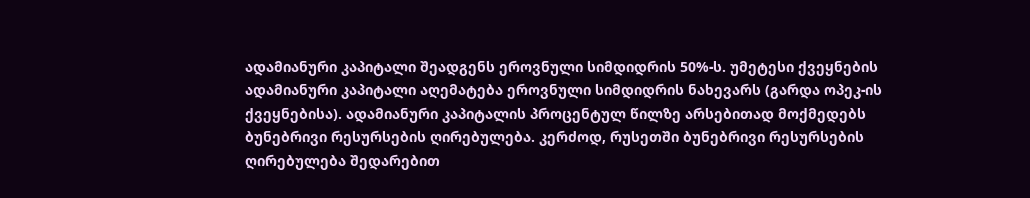ადამიანური კაპიტალი შეადგენს ეროვნული სიმდიდრის 50%-ს. უმეტესი ქვეყნების ადამიანური კაპიტალი აღემატება ეროვნული სიმდიდრის ნახევარს (გარდა ოპეკ-ის ქვეყნებისა). ადამიანური კაპიტალის პროცენტულ წილზე არსებითად მოქმედებს ბუნებრივი რესურსების ღირებულება. კერძოდ, რუსეთში ბუნებრივი რესურსების ღირებულება შედარებით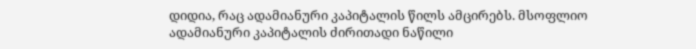დიდია, რაც ადამიანური კაპიტალის წილს ამცირებს. მსოფლიო ადამიანური კაპიტალის ძირითადი ნაწილი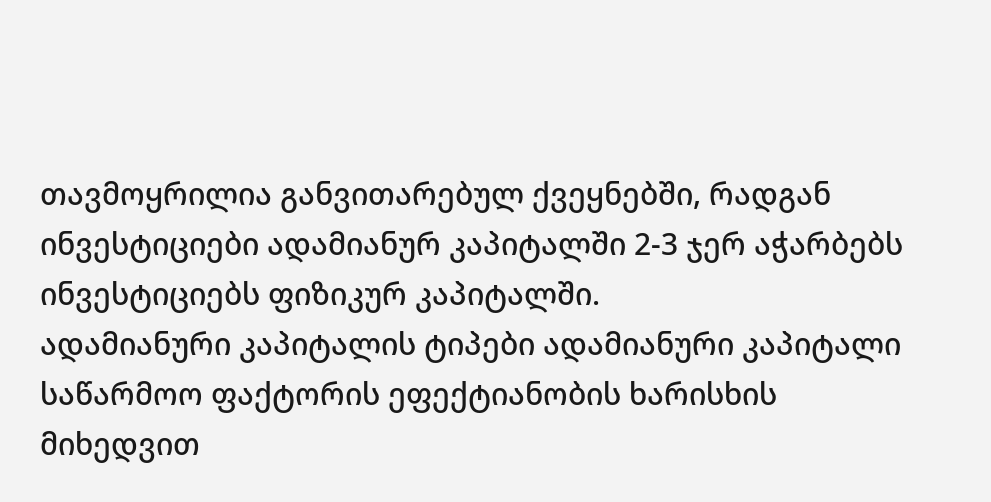თავმოყრილია განვითარებულ ქვეყნებში, რადგან ინვესტიციები ადამიანურ კაპიტალში 2-3 ჯერ აჭარბებს ინვესტიციებს ფიზიკურ კაპიტალში.
ადამიანური კაპიტალის ტიპები ადამიანური კაპიტალი საწარმოო ფაქტორის ეფექტიანობის ხარისხის მიხედვით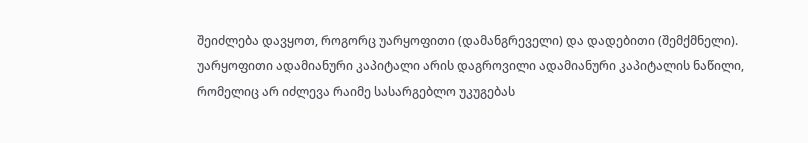შეიძლება დავყოთ, როგორც უარყოფითი (დამანგრეველი) და დადებითი (შემქმნელი). უარყოფითი ადამიანური კაპიტალი არის დაგროვილი ადამიანური კაპიტალის ნაწილი, რომელიც არ იძლევა რაიმე სასარგებლო უკუგებას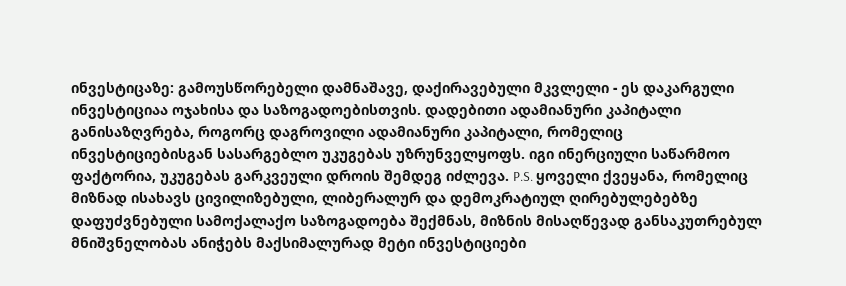ინვესტიცაზე: გამოუსწორებელი დამნაშავე, დაქირავებული მკვლელი - ეს დაკარგული ინვესტიციაა ოჯახისა და საზოგადოებისთვის. დადებითი ადამიანური კაპიტალი განისაზღვრება, როგორც დაგროვილი ადამიანური კაპიტალი, რომელიც ინვესტიციებისგან სასარგებლო უკუგებას უზრუნველყოფს. იგი ინერციული საწარმოო ფაქტორია, უკუგებას გარკვეული დროის შემდეგ იძლევა. P.S. ყოველი ქვეყანა, რომელიც მიზნად ისახავს ცივილიზებული, ლიბერალურ და დემოკრატიულ ღირებულებებზე დაფუძვნებული სამოქალაქო საზოგადოება შექმნას, მიზნის მისაღწევად განსაკუთრებულ მნიშვნელობას ანიჭებს მაქსიმალურად მეტი ინვესტიციები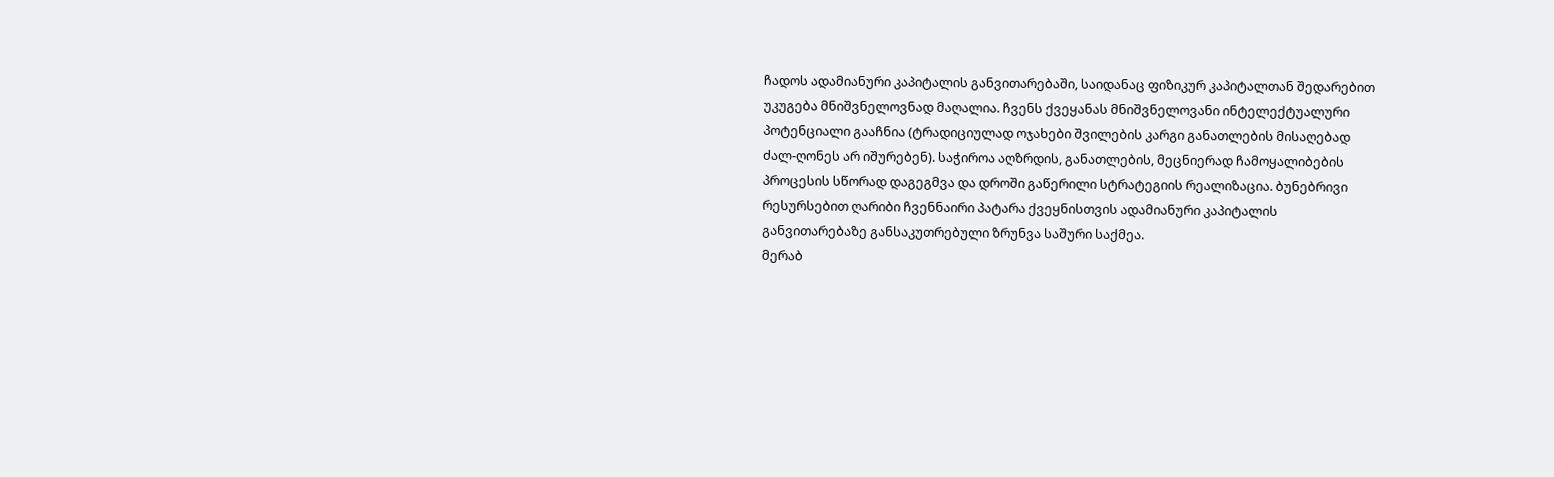ჩადოს ადამიანური კაპიტალის განვითარებაში, საიდანაც ფიზიკურ კაპიტალთან შედარებით უკუგება მნიშვნელოვნად მაღალია. ჩვენს ქვეყანას მნიშვნელოვანი ინტელექტუალური პოტენციალი გააჩნია (ტრადიციულად ოჯახები შვილების კარგი განათლების მისაღებად ძალ-ღონეს არ იშურებენ). საჭიროა აღზრდის, განათლების, მეცნიერად ჩამოყალიბების პროცესის სწორად დაგეგმვა და დროში გაწერილი სტრატეგიის რეალიზაცია. ბუნებრივი რესურსებით ღარიბი ჩვენნაირი პატარა ქვეყნისთვის ადამიანური კაპიტალის განვითარებაზე განსაკუთრებული ზრუნვა საშური საქმეა.
მერაბ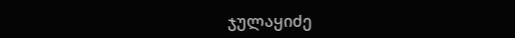ჯულაყიძე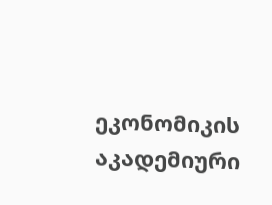ეკონომიკის აკადემიური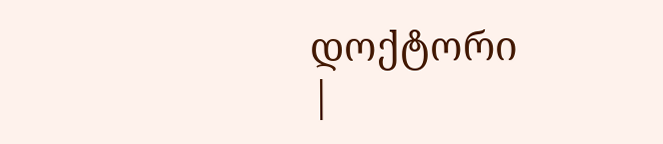დოქტორი
|